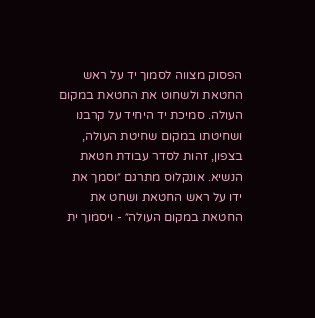הפסוק מצווה לסמוך יד על ראש החטאת ולשחוט את החטאת במקום העולה. סמיכת יד היחיד על קרבנו ושחיטתו במקום שחיטת העולה, בצפון, זהות לסדר עבודת חטאת הנשיא. אונקלוס מתרגם ״וסמך את ידו על ראש החטאת ושחט את החטאת במקום העולה״ - ויסמוך ית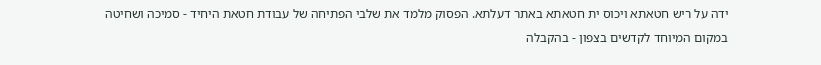ידה על ריש חטאתא ויכוס ית חטאתא באתר דעלתא. הפסוק מלמד את שלבי הפתיחה של עבודת חטאת היחיד - סמיכה ושחיטה במקום המיוחד לקדשים בצפון - בהקבלה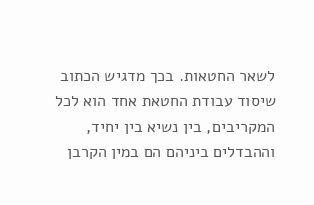לשאר החטאות. בכך מדגיש הכתוב שיסוד עבודת החטאת אחד הוא לכל המקריבים, בין נשיא בין יחיד, וההבדלים ביניהם הם במין הקרבן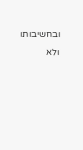ובחשיבותו ולא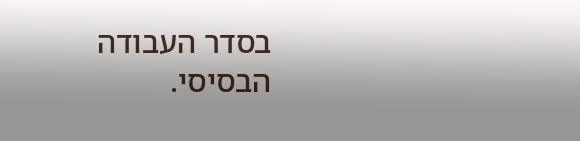בסדר העבודה הבסיסי.